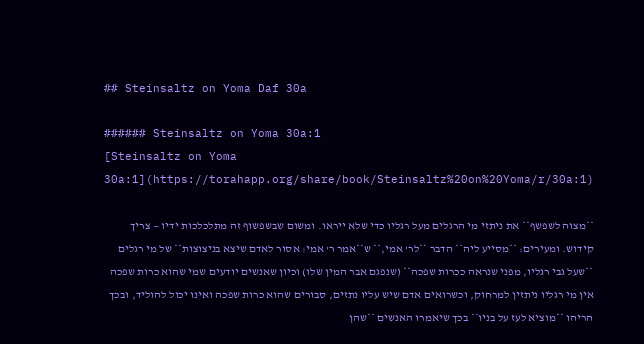## Steinsaltz on Yoma Daf 30a

###### Steinsaltz on Yoma 30a:1
[Steinsaltz on Yoma 30a:1](https://torahapp.org/share/book/Steinsaltz%20on%20Yoma/r/30a:1)

**מצוה לשפשף** את ניתזי מי הרגלים מעל רגליו כדי שלא ייראו. ומשום שבשפשוף זה מתלכלכות ידיו — צריך קידוש. ומעירים: **מסייע ליה** הדבר **לר' אמי,** ש**אמר ר' אמי: אסור לאדם שיצא בניצוצות** של מי רגלים **שעל גבי רגליו, מפני שנראה ככרות שפכה** (שנפגם אבר המין שלו) וכיון שאנשים יודעים שמי שהוא כרות שפכה אין מי רגליו ניתזין למרחוק, וכשרואים אדם שיש עליו נתזים, סבורים שהוא כרות שפכה ואינו יכול להוליד, ובכך הריהו **מוציא לעז על בניו** בכך שיאמרו האנשים **שהן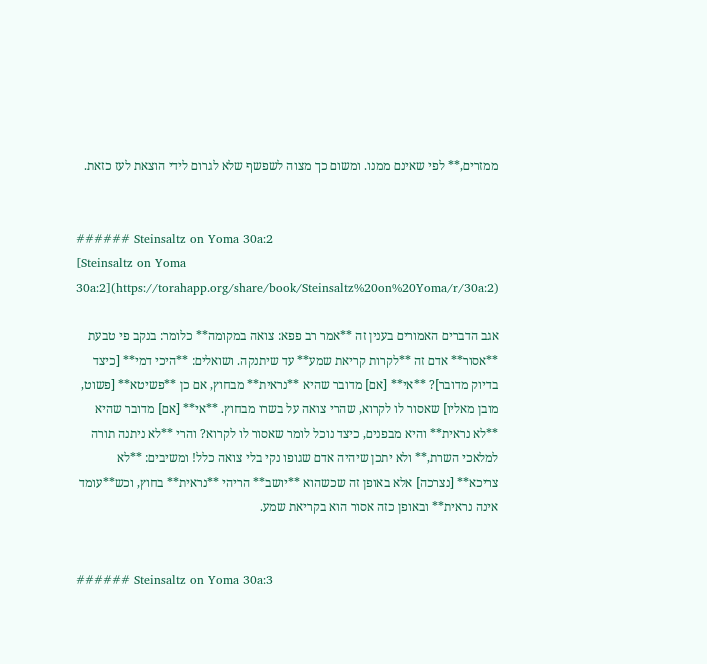ממזרים,** לפי שאינם ממנו. ומשום כך מצוה לשפשף שלא לגרום לידי הוצאת לעז כזאת.


###### Steinsaltz on Yoma 30a:2
[Steinsaltz on Yoma 30a:2](https://torahapp.org/share/book/Steinsaltz%20on%20Yoma/r/30a:2)

אגב הדברים האמורים בענין זה **אמר רב פפא: צואה במקומה** כלומר: בנקב פי טבעת **אסור** אדם זה **לקרות קריאת שמע** עד שיתנקה. ושואלים: **היכי דמי** [כיצד בדיוק מדובר]? **אי** [אם] מדובר שהיא **נראית** מבחוץ, אם כן **פשיטא** [פשוט, מובן מאליו] שאסור לו לקרוא, שהרי צואה על בשרו מבחוץ. **אי** [אם] מדובר שהיא **לא נראית** והיא מבפנים, כיצד נוכל לומר שאסור לו לקרוא? והרי **לא ניתנה תורה למלאכי השרת,** ולא יתכן שיהיה אדם שגופו נקי בלי צואה כלל! ומשיבים: **לא צריכא** [נצרכה] אלא באופן זה שכשהוא **יושב** הריהי **נראית** בחוץ, וכש**עומד אינה נראית** ובאופן כזה אסור הוא בקריאת שמע.


###### Steinsaltz on Yoma 30a:3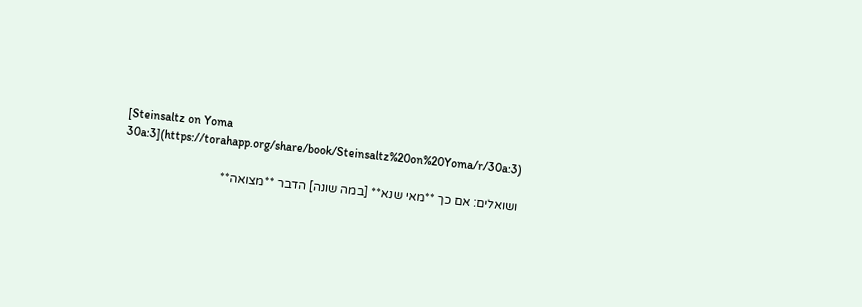[Steinsaltz on Yoma 30a:3](https://torahapp.org/share/book/Steinsaltz%20on%20Yoma/r/30a:3)

ושואלים: אם כך **מאי שנא** [במה שונה] הדבר **מצואה**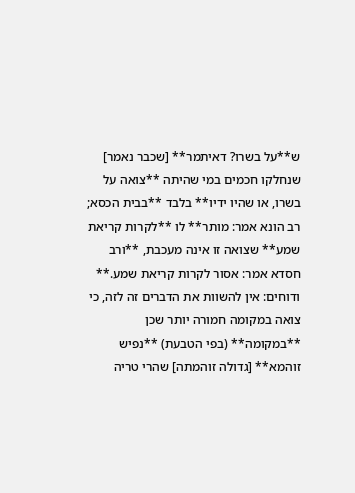ש**על בשרו? דאיתמר** [שכבר נאמר] שנחלקו חכמים במי שהיתה **צואה על בשרו, או שהיו ידיו** בלבד **בבית הכסא; רב הונא אמר: מותר** לו **לקרות קריאת שמע** שצואה זו אינה מעכבת, **ורב חסדא אמר: אסור לקרות קריאת שמע.** ודוחים: אין להשוות את הדברים זה לזה, כי צואה במקומה חמורה יותר שכן **במקומה** (בפי הטבעת) **נפיש זוהמא** [גדולה זוהמתה] שהרי טריה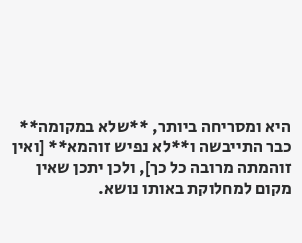היא ומסריחה ביותר, **שלא במקומה** כבר התייבשה ו**לא נפיש זוהמא** [ואין זוהמתה מרובה כל כך], ולכן יתכן שאין מקום למחלוקת באותו נושא.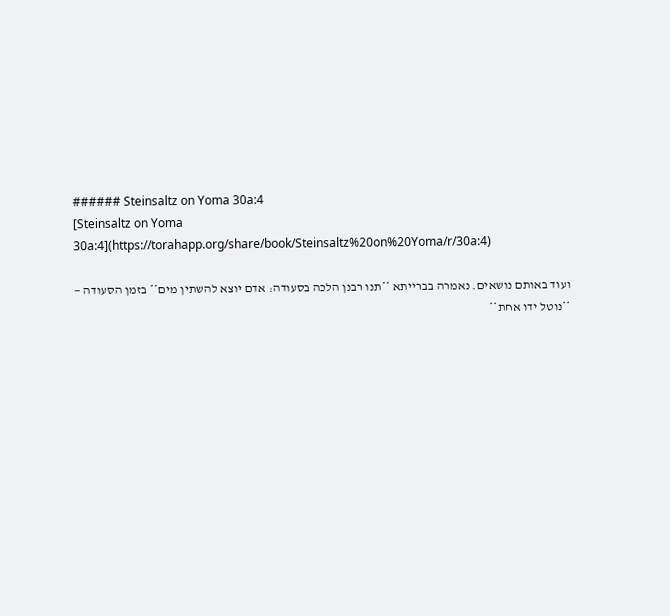###### Steinsaltz on Yoma 30a:4
[Steinsaltz on Yoma 30a:4](https://torahapp.org/share/book/Steinsaltz%20on%20Yoma/r/30a:4)

ועוד באותם נושאים. נאמרה בברייתא **תנו רבנן הלכה בסעודה: אדם יוצא להשתין מים** בזמן הסעודה — **נוטל ידו אחת**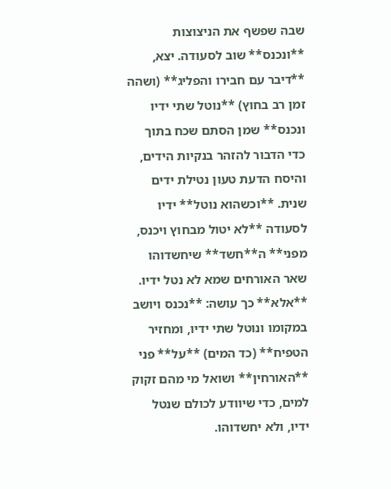שבה שפשף את הניצוצות **ונכנס** שוב לסעודה. יצא, **דיבר עם חבירו והפליג** (ושהה זמן רב בחוץ) **נוטל שתי ידיו ונכנס** שמן הסתם שכח בתוך כדי הדבור להזהר בנקיות הידים, והיסח הדעת טעון נטילת ידים שנית. **וכשהוא נוטל** ידיו לסעודה **לא יטול מבחוץ ויכנס, מפני** ה**חשד** שיחשדוהו שאר האורחים שמא לא נטל ידיו. **אלא** כך עושה: **נכנס ויושב במקומו ונוטל שתי ידיו, ומחזיר הטפיח** (כד המים) **על** פני **האורחין** ושואל מי מהם זקוק למים, כדי שיוודע לכולם שנטל ידיו, ולא יחשדוהו.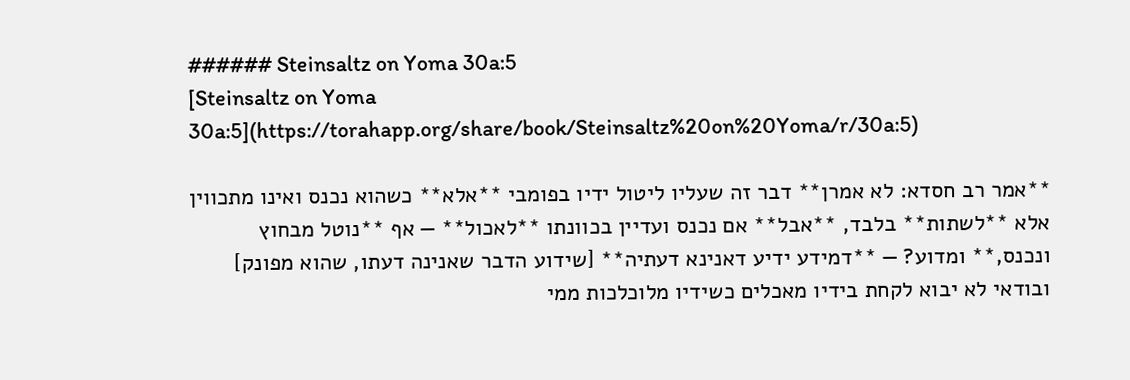###### Steinsaltz on Yoma 30a:5
[Steinsaltz on Yoma 30a:5](https://torahapp.org/share/book/Steinsaltz%20on%20Yoma/r/30a:5)

**אמר רב חסדא: לא אמרן** דבר זה שעליו ליטול ידיו בפומבי **אלא** כשהוא נכנס ואינו מתכווין אלא **לשתות** בלבד, **אבל** אם נכנס ועדיין בכוונתו **לאכול** — אף **נוטל מבחוץ ונכנס,** ומדוע? — **דמידע ידיע דאנינא דעתיה** [שידוע הדבר שאנינה דעתו, שהוא מפונק] ובודאי לא יבוא לקחת בידיו מאכלים כשידיו מלוכלכות ממי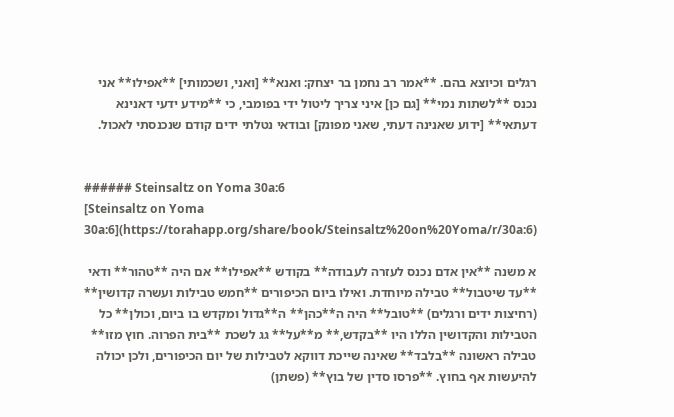רגלים וכיוצא בהם. **אמר רב נחמן בר יצחק: ואנא** [ואני, ושכמותי] **אפילו** אני נכנס **לשתות נמי** [גם כן] איני צריך ליטול ידי בפומבי, כי **מידע ידעי דאנינא דעתאי** [ידוע שאנינה דעתי, שאני מפונק] ובודאי נטלתי ידים קודם שנכנסתי לאכול.


###### Steinsaltz on Yoma 30a:6
[Steinsaltz on Yoma 30a:6](https://torahapp.org/share/book/Steinsaltz%20on%20Yoma/r/30a:6)

א משנה **אין אדם נכנס לעזרה לעבודה** בקודש **אפילו** אם היה **טהור** ודאי **עד שיטבול** טבילה מיוחדת. ואילו ביום הכיפורים **חמש טבילות ועשרה קדושין** (רחיצות ידים ורגלים) **טובל** היה ה**כהן** ה**גדול ומקדש בו ביום, וכולן** כל הטבילות והקדושין הללו היו **בקדש,** מ**על** גג לשכת **בית הפרוה. חוץ מזו** טבילה ראשונה **בלבד** שאינה שייכת דווקא לטבילות של יום הכיפורים, ולכן יכולה להיעשות אף בחוץ. **פרסו סדין של בוץ** (פשתן)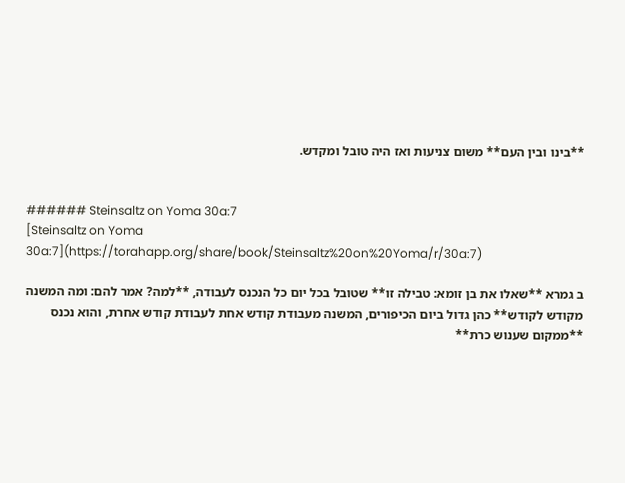**בינו ובין העם** משום צניעות ואז היה טובל ומקדש.


###### Steinsaltz on Yoma 30a:7
[Steinsaltz on Yoma 30a:7](https://torahapp.org/share/book/Steinsaltz%20on%20Yoma/r/30a:7)

ב גמרא **שאלו את בן זומא: טבילה זו** שטובל בכל יום כל הנכנס לעבודה, **למה? אמר להם: ומה המשנה מקודש לקודש** כהן גדול ביום הכיפורים, המשנה מעבודת קודש אחת לעבודת קודש אחרת, והוא נכנס **ממקום שענוש כרת**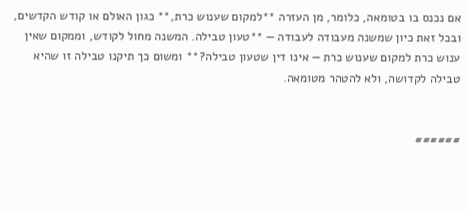אם נכנס בו בטומאה, כלומר, מן העזרה **למקום שענוש כרת,** כגון האולם או קודש הקדשים, ובכל זאת כיון שמשנה מעבודה לעבודה — **טעון טבילה. המשנה מחול לקודש, וממקום שאין ענוש כרת למקום שענוש כרת — אינו דין שטעון טבילה?** ומשום כך תיקנו טבילה זו שהיא טבילה לקדושה, ולא להטהר מטומאה.


######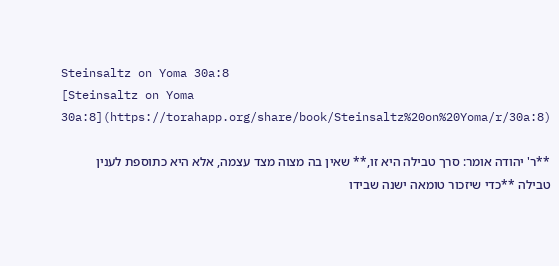Steinsaltz on Yoma 30a:8
[Steinsaltz on Yoma 30a:8](https://torahapp.org/share/book/Steinsaltz%20on%20Yoma/r/30a:8)

**ר' יהודה אומר: סרך טבילה היא זו,** שאין בה מצוה מצד עצמה, אלא היא כתוספת לענין טבילה **כדי שיזכור טומאה ישנה שבידו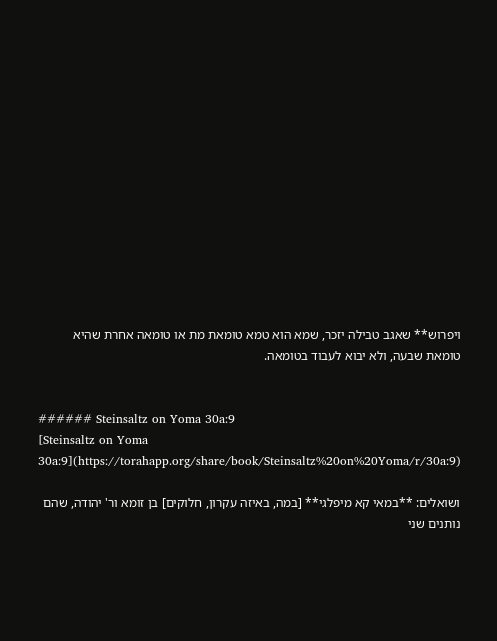ויפרוש** שאגב טבילה יזכר, שמא הוא טמא טומאת מת או טומאה אחרת שהיא טומאת שבעה, ולא יבוא לעבוד בטומאה.


###### Steinsaltz on Yoma 30a:9
[Steinsaltz on Yoma 30a:9](https://torahapp.org/share/book/Steinsaltz%20on%20Yoma/r/30a:9)

ושואלים: **במאי קא מיפלגי** [במה, באיזה עקרון, חלוקים] בן זומא ור' יהודה, שהם נותנים שני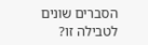הסברים שונים לטבילה זו?